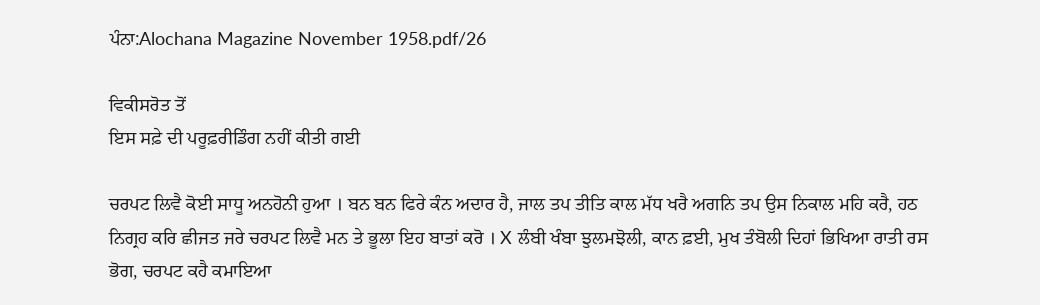ਪੰਨਾ:Alochana Magazine November 1958.pdf/26

ਵਿਕੀਸਰੋਤ ਤੋਂ
ਇਸ ਸਫ਼ੇ ਦੀ ਪਰੂਫ਼ਰੀਡਿੰਗ ਨਹੀਂ ਕੀਤੀ ਗਈ

ਚਰਪਟ ਲਿਵੈ ਕੋਈ ਸਾਧੂ ਅਨਹੋਨੀ ਹੁਆ । ਬਨ ਬਨ ਫਿਰੇ ਕੰਨ ਅਦਾਰ ਹੈ, ਜਾਲ ਤਪ ਤੀਤਿ ਕਾਲ ਮੱਧ ਖਰੈ ਅਗਨਿ ਤਪ ਉਸ ਨਿਕਾਲ ਮਹਿ ਕਰੈ, ਹਠ ਨਿਗ੍ਰਹ ਕਰਿ ਛੀਜਤ ਜਰੇ ਚਰਪਟ ਲਿਵੈ ਮਨ ਤੇ ਭੂਲਾ ਇਹ ਬਾਤਾਂ ਕਰੋ । X ਲੰਬੀ ਖੰਬਾ ਝੁਲਮਝੋਲੀ, ਕਾਨ ਫ਼ਈ, ਮੁਖ ਤੰਬੋਲੀ ਦਿਹਾਂ ਭਿਖਿਆ ਰਾਤੀ ਰਸ ਭੋਗ, ਚਰਪਟ ਕਹੈ ਕਮਾਇਆ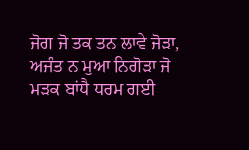ਜੋਗ ਜੋ ਤਕ ਤਨ ਲਾਵੇ ਜੋੜਾ, ਅਜੰਤ ਨ ਮੁਆ ਨਿਗੋੜਾ ਜੋ ਮੜਕ ਬਾਂਧੈ ਧਰਮ ਗਈ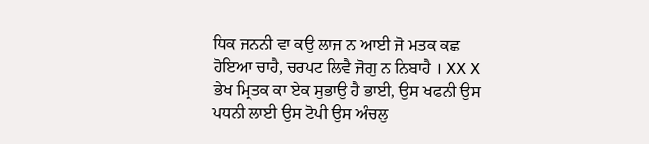ਧਿਕ ਜਨਨੀ ਵਾ ਕਉ ਲਾਜ ਨ ਆਈ ਜੋ ਮਤਕ ਕਛ ਹੋਇਆ ਚਾਹੈ, ਚਰਪਟ ਲਿਵੈ ਜੋਗੁ ਨ ਨਿਬਾਹੈ । XX X ਭੇਖ ਮ੍ਰਿਤਕ ਕਾ ਏਕ ਸੁਭਾਉ ਹੈ ਭਾਈ, ਉਸ ਖਫਨੀ ਉਸ ਪਧਨੀ ਲਾਈ ਉਸ ਟੋਪੀ ਉਸ ਅੰਚਲੁ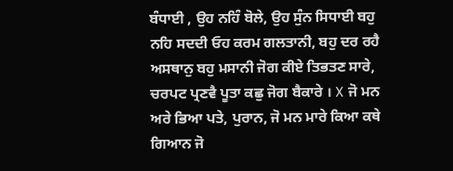ਬੰਧਾਈ , ਉਹ ਨਹਿੰ ਬੋਲੇ, ਉਹ ਸੁੰਨ ਸਿਧਾਈ ਬਹੁ ਨਹਿ ਸਦਦੀ ਓਹ ਕਰਮ ਗਲਤਾਨੀ, ਬਹੁ ਦਰ ਰਹੈ ਅਸਥਾਨੁ ਬਹੁ ਮਸਾਨੀ ਜੋਗ ਕੀਏ ਤਿਭਤਣ ਸਾਰੇ, ਚਰਪਟ ਪ੍ਰਣਵੈ ਪੂਤਾ ਕਛੁ ਜੋਗ ਬੈਕਾਰੇ । X ਜੋ ਮਨ ਅਰੇ ਭਿਆ ਪਤੇ, ਪੁਰਾਨ, ਜੋ ਮਨ ਮਾਰੇ ਕਿਆ ਕਥੇ ਗਿਆਨ ਜੋ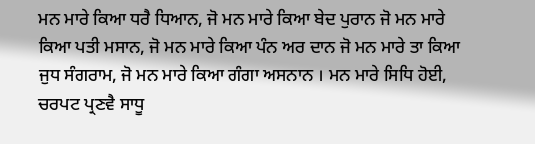ਮਨ ਮਾਰੇ ਕਿਆ ਧਰੈ ਧਿਆਨ, ਜੋ ਮਨ ਮਾਰੇ ਕਿਆ ਬੇਦ ਪੁਰਾਨ ਜੋ ਮਨ ਮਾਰੇ ਕਿਆ ਪਤੀ ਮਸਾਨ, ਜੋ ਮਨ ਮਾਰੇ ਕਿਆ ਪੰਨ ਅਰ ਦਾਨ ਜੋ ਮਨ ਮਾਰੇ ਤਾ ਕਿਆ ਜੁਧ ਸੰਗਰਾਮ, ਜੋ ਮਨ ਮਾਰੇ ਕਿਆ ਗੰਗਾ ਅਸਨਾਨ । ਮਨ ਮਾਰੇ ਸਿਧਿ ਹੋਈ, ਚਰਪਟ ਪ੍ਰਣਵੈ ਸਾਧੂ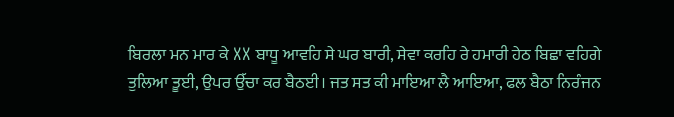ਬਿਰਲਾ ਮਨ ਮਾਰ ਕੇ XX ਬਾਧੂ ਆਵਹਿ ਸੇ ਘਰ ਬਾਰੀ, ਸੇਵਾ ਕਰਹਿ ਰੇ ਹਮਾਰੀ ਹੇਠ ਬਿਛਾ ਵਹਿਗੇ ਤੁਲਿਆ ਤੂਈ, ਉਪਰ ਉੱਚਾ ਕਰ ਬੈਠਈ। ਜਤ ਸਤ ਕੀ ਮਾਇਆ ਲੈ ਆਇਆ, ਫਲ ਬੈਠਾ ਨਿਰੰਜਨ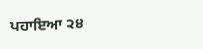ਪਹਾਇਆ ੨੪